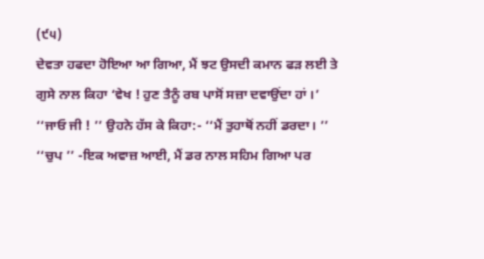(੯੫)
ਦੇਵਤਾ ਹਫਦਾ ਹੋਇਆ ਆ ਗਿਆ, ਮੈਂ ਝਟ ਉਸਦੀ ਕਮਾਨ ਫੜ ਲਈ ਤੇ ਗੁਸੇ ਨਾਲ ਕਿਹਾ ‘ਵੇਖ ! ਹੁਣ ਤੈਨੂੰ ਰਬ ਪਾਸੋਂ ਸਜ਼ਾ ਦਵਾਉਂਦਾ ਹਾਂ ।’
‘‘ਜਾਓ ਜੀ ! ’’ ਉਹਨੇ ਹੱਸ ਕੇ ਕਿਹਾ:- ‘‘ਮੈਂ ਤੁਹਾਥੋਂ ਨਹੀਂ ਡਰਦਾ। ’’
‘‘ਚੁਪ ’’ -ਇਕ ਅਵਾਜ਼ ਆਈ, ਮੈਂ ਡਰ ਨਾਲ ਸਹਿਮ ਗਿਆ ਪਰ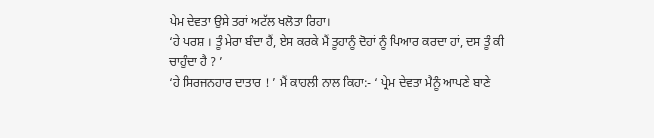ਪੇਮ ਦੇਵਤਾ ਉਸੇ ਤਰਾਂ ਅਟੱਲ ਖਲੋਤਾ ਰਿਹਾ।
‘ਹੇ ਪਰਸ਼ । ਤੂੰ ਮੇਰਾ ਬੰਦਾ ਹੈਂ, ਏਸ ਕਰਕੇ ਮੈਂ ਤੂਹਾਨੂੰ ਦੋਹਾਂ ਨੂੰ ਪਿਆਰ ਕਰਦਾ ਹਾਂ, ਦਸ ਤੂੰ ਕੀ ਚਾਹੁੰਦਾ ਹੈ ? ’
‘ਹੇ ਸਿਰਜਨਹਾਰ ਦਾਤਾਰ ! ’ ਮੈਂ ਕਾਹਲੀ ਨਾਲ ਕਿਹਾ:- ‘ ਪ੍ਰੇਮ ਦੇਵਤਾ ਮੈਨੂੰ ਆਪਣੇ ਬਾਣੇ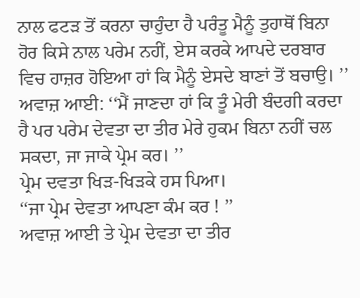ਨਾਲ ਫਟੜ ਤੋਂ ਕਰਨਾ ਚਾਹੁੰਦਾ ਹੈ ਪਰੰਤੂ ਮੈਨੂੰ ਤੁਹਾਥੋਂ ਬਿਨਾ ਹੋਰ ਕਿਸੇ ਨਾਲ ਪਰੇਮ ਨਹੀਂ, ਏਸ ਕਰਕੇ ਆਪਦੇ ਦਰਬਾਰ ਵਿਚ ਹਾਜ਼ਰ ਹੋਇਆ ਹਾਂ ਕਿ ਮੈਨੂੰ ਏਸਦੇ ਬਾਣਾਂ ਤੋਂ ਬਚਾਉ। ’’
ਅਵਾਜ਼ ਆਈ: ‘‘ਮੈਂ ਜਾਣਦਾ ਹਾਂ ਕਿ ਤੂੰ ਮੇਰੀ ਬੰਦਗੀ ਕਰਦਾ ਹੈ ਪਰ ਪਰੇਮ ਦੇਵਤਾ ਦਾ ਤੀਰ ਮੇਰੇ ਹੁਕਮ ਬਿਨਾ ਨਹੀਂ ਚਲ ਸਕਦਾ, ਜਾ ਜਾਕੇ ਪ੍ਰੇਮ ਕਰ। ’’
ਪ੍ਰੇਮ ਦਵਤਾ ਖਿੜ-ਖਿੜਕੇ ਹਸ ਪਿਆ।
‘‘ਜਾ ਪ੍ਰੇਮ ਦੇਵਤਾ ਆਪਣਾ ਕੰਮ ਕਰ ! ’’
ਅਵਾਜ਼ ਆਈ ਤੇ ਪ੍ਰੇਮ ਦੇਵਤਾ ਦਾ ਤੀਰ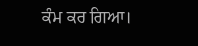ਕੰਮ ਕਰ ਗਿਆ।